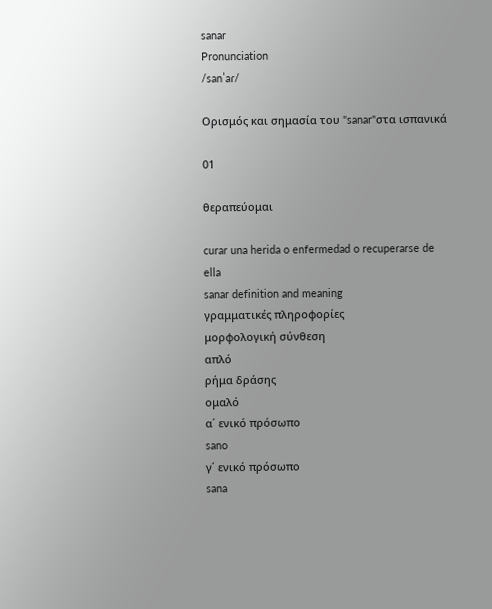sanar
Pronunciation
/sanˈaɾ/

Ορισμός και σημασία του "sanar"στα ισπανικά

01

θεραπεύομαι

curar una herida o enfermedad o recuperarse de ella
sanar definition and meaning
γραμματικές πληροφορίες
μορφολογική σύνθεση
απλό
ρήμα δράσης
ομαλό
α΄ ενικό πρόσωπο
sano
γ΄ ενικό πρόσωπο
sana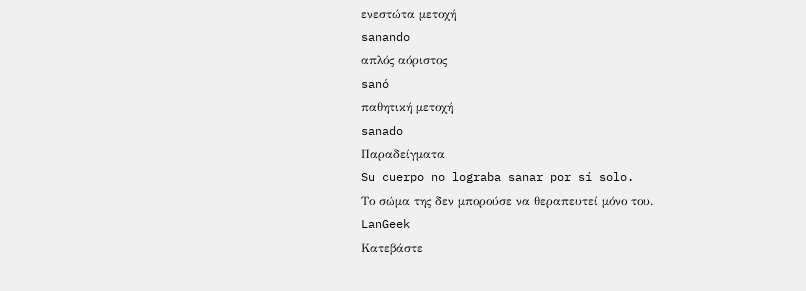ενεστώτα μετοχή
sanando
απλός αόριστος
sanó
παθητική μετοχή
sanado
Παραδείγματα
Su cuerpo no lograba sanar por sí solo.
Το σώμα της δεν μπορούσε να θεραπευτεί μόνο του.
LanGeek
Κατεβάστε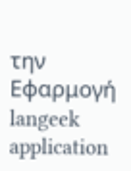την Εφαρμογή
langeek application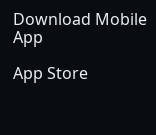Download Mobile App

App Store